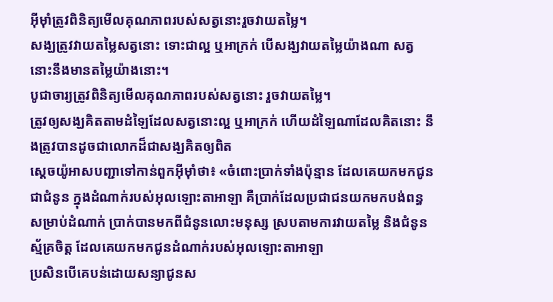អ៊ីមុាំត្រូវពិនិត្យមើលគុណភាពរបស់សត្វនោះរួចវាយតម្លៃ។
សង្ឃត្រូវវាយតម្លៃសត្វនោះ ទោះជាល្អ ឬអាក្រក់ បើសង្ឃវាយតម្លៃយ៉ាងណា សត្វនោះនឹងមានតម្លៃយ៉ាងនោះ។
បូជាចារ្យត្រូវពិនិត្យមើលគុណភាពរបស់សត្វនោះ រួចវាយតម្លៃ។
ត្រូវឲ្យសង្ឃគិតតាមដំឡៃដែលសត្វនោះល្អ ឬអាក្រក់ ហើយដំឡៃណាដែលគិតនោះ នឹងត្រូវបានដូចជាលោកដ៏ជាសង្ឃគិតឲ្យពិត
ស្តេចយ៉ូអាសបញ្ជាទៅកាន់ពួកអ៊ីមុាំថា៖ «ចំពោះប្រាក់ទាំងប៉ុន្មាន ដែលគេយកមកជូនជាជំនូន ក្នុងដំណាក់របស់អុលឡោះតាអាឡា គឺប្រាក់ដែលប្រជាជនយកមកបង់ពន្ធសម្រាប់ដំណាក់ ប្រាក់បានមកពីជំនូនលោះមនុស្ស ស្របតាមការវាយតម្លៃ និងជំនូនស្ម័គ្រចិត្ត ដែលគេយកមកជូនដំណាក់របស់អុលឡោះតាអាឡា
ប្រសិនបើគេបន់ដោយសន្យាជូនស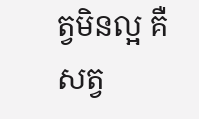ត្វមិនល្អ គឺសត្វ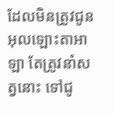ដែលមិនត្រូវជូនអុលឡោះតាអាឡា តែត្រូវនាំសត្វនោះ ទៅជូ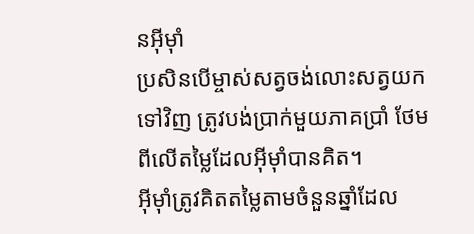នអ៊ីមុាំ
ប្រសិនបើម្ចាស់សត្វចង់លោះសត្វយកទៅវិញ ត្រូវបង់ប្រាក់មួយភាគប្រាំ ថែមពីលើតម្លៃដែលអ៊ីមុាំបានគិត។
អ៊ីមុាំត្រូវគិតតម្លៃតាមចំនួនឆ្នាំដែល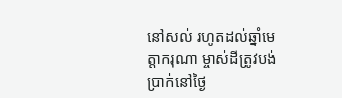នៅសល់ រហូតដល់ឆ្នាំមេត្តាករុណា ម្ចាស់ដីត្រូវបង់ប្រាក់នៅថ្ងៃ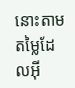នោះតាមតម្លៃដែលអ៊ី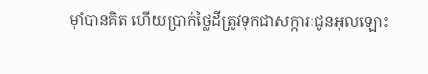មុាំបានគិត ហើយប្រាក់ថ្លៃដីត្រូវទុកជាសក្ការៈជូនអុលឡោះ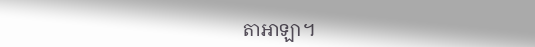តាអាឡា។